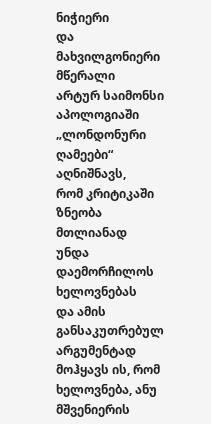ნიჭიერი
და მახვილგონიერი მწერალი
არტურ საიმონსი აპოლოგიაში
„ლონდონური ღამეები“ აღნიშნავს,
რომ კრიტიკაში ზნეობა მთლიანად
უნდა დაემორჩილოს ხელოვნებას
და ამის განსაკუთრებულ
არგუმენტად მოჰყავს ის, რომ
ხელოვნება, ანუ მშვენიერის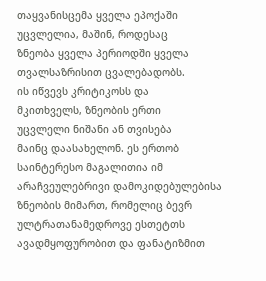თაყვანისცემა ყველა ეპოქაში
უცვლელია, მაშინ, როდესაც
ზნეობა ყველა პერიოდში ყველა
თვალსაზრისით ცვალებადობს.
ის იწვევს კრიტიკოსს და
მკითხველს, ზნეობის ერთი
უცვლელი ნიშანი ან თვისება
მაინც დაასახელონ. ეს ერთობ
საინტერესო მაგალითია იმ
არაჩვეულებრივი დამოკიდებულებისა
ზნეობის მიმართ, რომელიც ბევრ
ულტრათანამედროვე ესთეტთს
ავადმყოფურობით და ფანატიზმით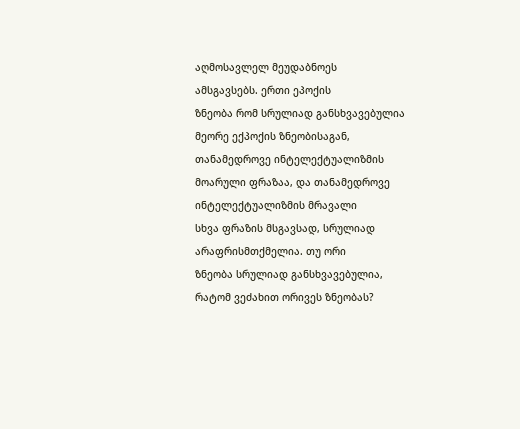აღმოსავლელ მეუდაბნოეს
ამსგავსებს. ერთი ეპოქის
ზნეობა რომ სრულიად განსხვავებულია
მეორე ექპოქის ზნეობისაგან,
თანამედროვე ინტელექტუალიზმის
მოარული ფრაზაა, და თანამედროვე
ინტელექტუალიზმის მრავალი
სხვა ფრაზის მსგავსად, სრულიად
არაფრისმთქმელია. თუ ორი
ზნეობა სრულიად განსხვავებულია,
რატომ ვეძახით ორივეს ზნეობას?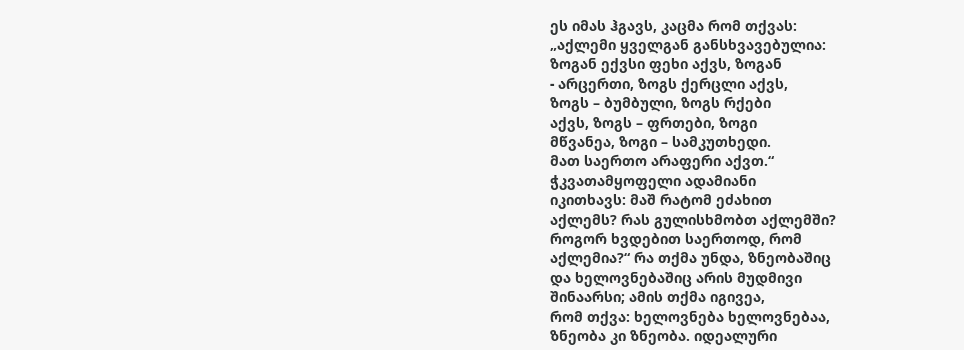ეს იმას ჰგავს, კაცმა რომ თქვას:
„აქლემი ყველგან განსხვავებულია:
ზოგან ექვსი ფეხი აქვს, ზოგან
- არცერთი, ზოგს ქერცლი აქვს,
ზოგს – ბუმბული, ზოგს რქები
აქვს, ზოგს – ფრთები, ზოგი
მწვანეა, ზოგი – სამკუთხედი.
მათ საერთო არაფერი აქვთ.“
ჭკვათამყოფელი ადამიანი
იკითხავს: მაშ რატომ ეძახით
აქლემს? რას გულისხმობთ აქლემში?
როგორ ხვდებით საერთოდ, რომ
აქლემია?“ რა თქმა უნდა, ზნეობაშიც
და ხელოვნებაშიც არის მუდმივი
შინაარსი; ამის თქმა იგივეა,
რომ თქვა: ხელოვნება ხელოვნებაა,
ზნეობა კი ზნეობა. იდეალური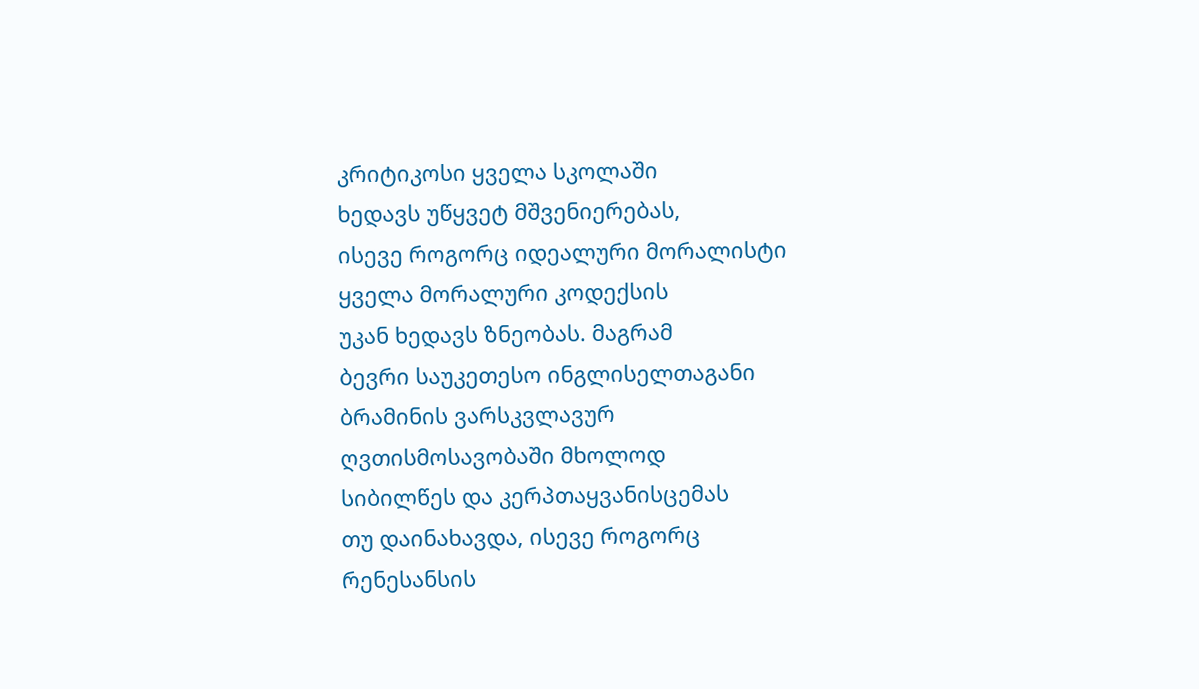კრიტიკოსი ყველა სკოლაში
ხედავს უწყვეტ მშვენიერებას,
ისევე როგორც იდეალური მორალისტი
ყველა მორალური კოდექსის
უკან ხედავს ზნეობას. მაგრამ
ბევრი საუკეთესო ინგლისელთაგანი
ბრამინის ვარსკვლავურ
ღვთისმოსავობაში მხოლოდ
სიბილწეს და კერპთაყვანისცემას
თუ დაინახავდა, ისევე როგორც
რენესანსის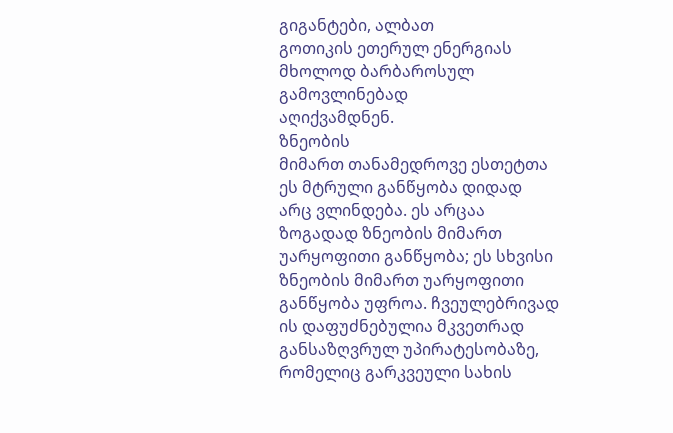გიგანტები, ალბათ
გოთიკის ეთერულ ენერგიას
მხოლოდ ბარბაროსულ გამოვლინებად
აღიქვამდნენ.
ზნეობის
მიმართ თანამედროვე ესთეტთა
ეს მტრული განწყობა დიდად
არც ვლინდება. ეს არცაა
ზოგადად ზნეობის მიმართ
უარყოფითი განწყობა; ეს სხვისი
ზნეობის მიმართ უარყოფითი
განწყობა უფროა. ჩვეულებრივად
ის დაფუძნებულია მკვეთრად
განსაზღვრულ უპირატესობაზე,
რომელიც გარკვეული სახის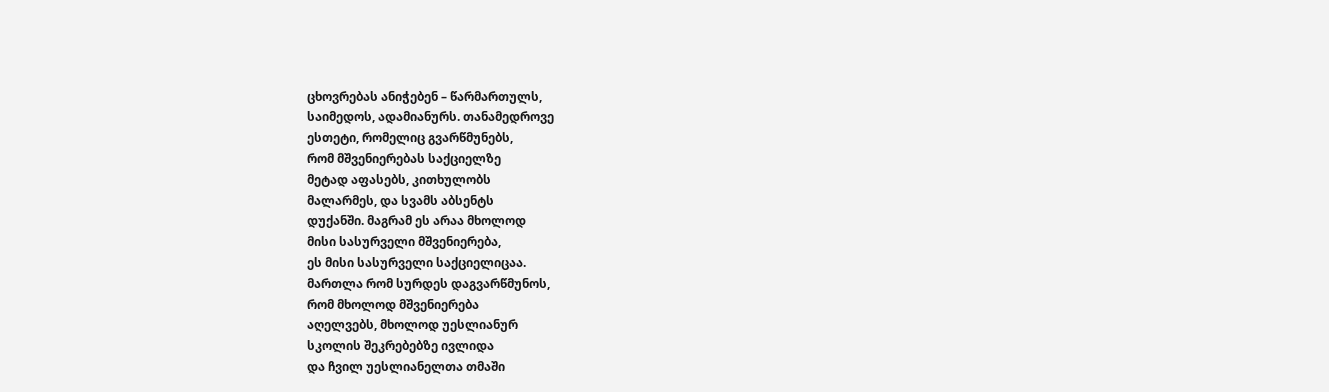ცხოვრებას ანიჭებენ – წარმართულს,
საიმედოს, ადამიანურს. თანამედროვე
ესთეტი, რომელიც გვარწმუნებს,
რომ მშვენიერებას საქციელზე
მეტად აფასებს, კითხულობს
მალარმეს, და სვამს აბსენტს
დუქანში. მაგრამ ეს არაა მხოლოდ
მისი სასურველი მშვენიერება,
ეს მისი სასურველი საქციელიცაა.
მართლა რომ სურდეს დაგვარწმუნოს,
რომ მხოლოდ მშვენიერება
აღელვებს, მხოლოდ უესლიანურ
სკოლის შეკრებებზე ივლიდა
და ჩვილ უესლიანელთა თმაში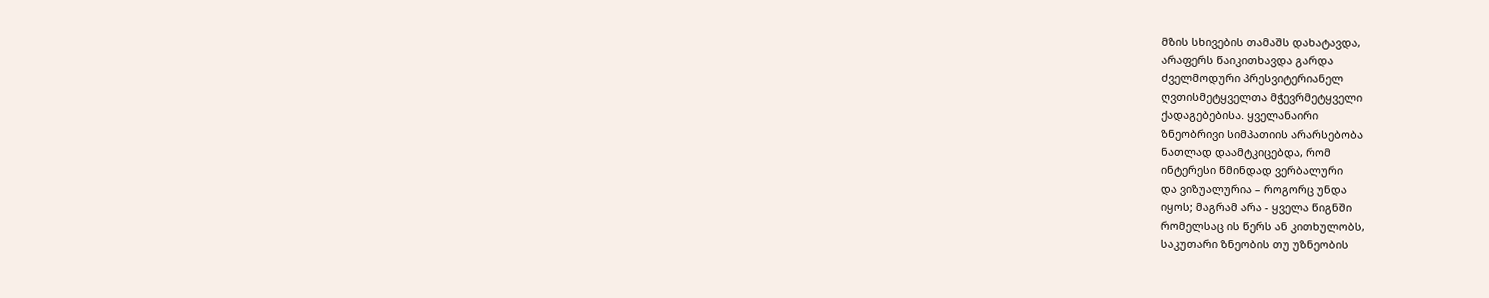მზის სხივების თამაშს დახატავდა,
არაფერს წაიკითხავდა გარდა
ძველმოდური პრესვიტერიანელ
ღვთისმეტყველთა მჭევრმეტყველი
ქადაგებებისა. ყველანაირი
ზნეობრივი სიმპათიის არარსებობა
ნათლად დაამტკიცებდა, რომ
ინტერესი წმინდად ვერბალური
და ვიზუალურია – როგორც უნდა
იყოს; მაგრამ არა - ყველა წიგნში
რომელსაც ის წერს ან კითხულობს,
საკუთარი ზნეობის თუ უზნეობის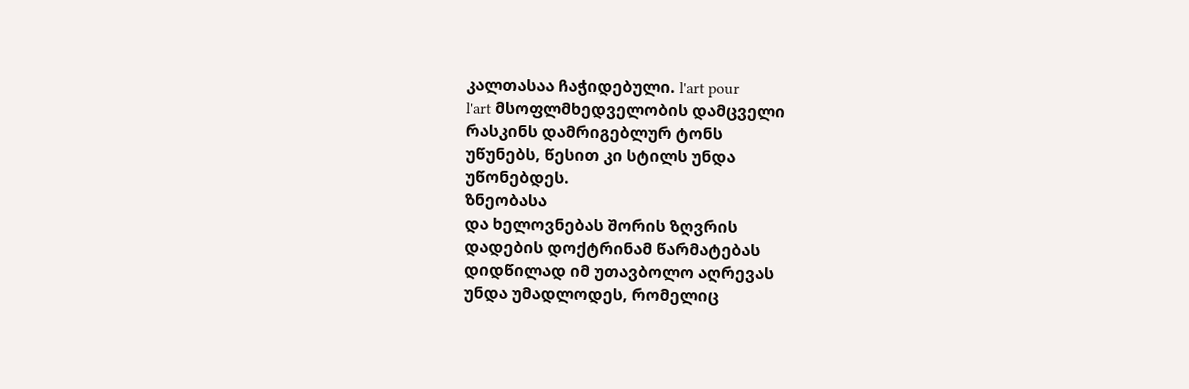კალთასაა ჩაჭიდებული. l'art pour
l'art მსოფლმხედველობის დამცველი
რასკინს დამრიგებლურ ტონს
უწუნებს, წესით კი სტილს უნდა
უწონებდეს.
ზნეობასა
და ხელოვნებას შორის ზღვრის
დადების დოქტრინამ წარმატებას
დიდწილად იმ უთავბოლო აღრევას
უნდა უმადლოდეს, რომელიც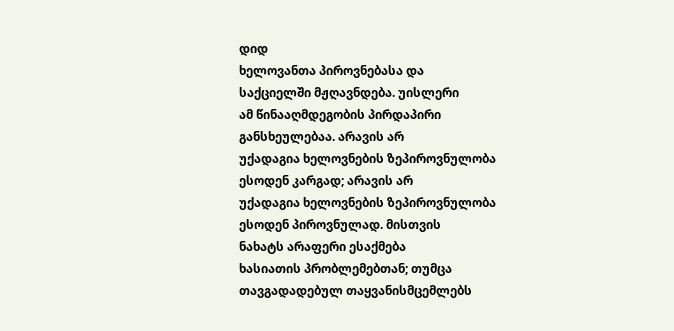დიდ
ხელოვანთა პიროვნებასა და
საქციელში მჟღავნდება. უისლერი
ამ წინააღმდეგობის პირდაპირი
განსხეულებაა. არავის არ
უქადაგია ხელოვნების ზეპიროვნულობა
ესოდენ კარგად; არავის არ
უქადაგია ხელოვნების ზეპიროვნულობა
ესოდენ პიროვნულად. მისთვის
ნახატს არაფერი ესაქმება
ხასიათის პრობლემებთან; თუმცა
თავგადადებულ თაყვანისმცემლებს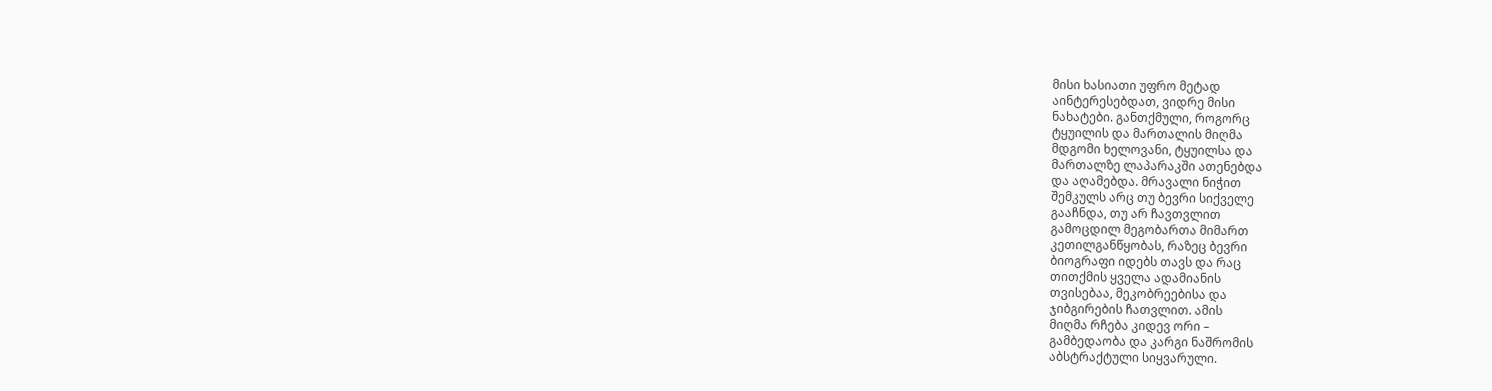მისი ხასიათი უფრო მეტად
აინტერესებდათ, ვიდრე მისი
ნახატები. განთქმული, როგორც
ტყუილის და მართალის მიღმა
მდგომი ხელოვანი, ტყუილსა და
მართალზე ლაპარაკში ათენებდა
და აღამებდა. მრავალი ნიჭით
შემკულს არც თუ ბევრი სიქველე
გააჩნდა, თუ არ ჩავთვლით
გამოცდილ მეგობართა მიმართ
კეთილგანწყობას, რაზეც ბევრი
ბიოგრაფი იდებს თავს და რაც
თითქმის ყველა ადამიანის
თვისებაა, მეკობრეებისა და
ჯიბგირების ჩათვლით. ამის
მიღმა რჩება კიდევ ორი –
გამბედაობა და კარგი ნაშრომის
აბსტრაქტული სიყვარული.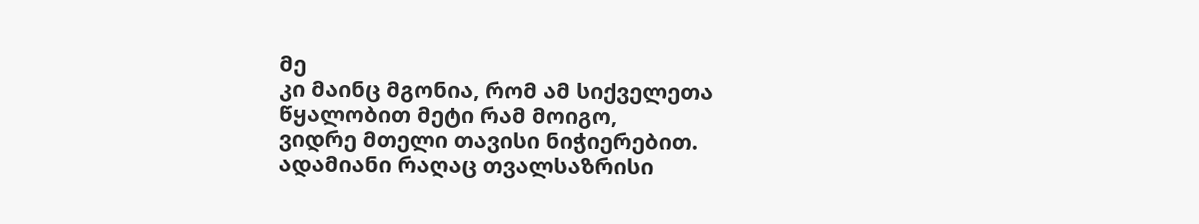მე
კი მაინც მგონია, რომ ამ სიქველეთა
წყალობით მეტი რამ მოიგო,
ვიდრე მთელი თავისი ნიჭიერებით.
ადამიანი რაღაც თვალსაზრისი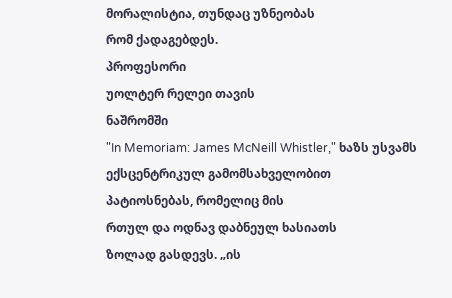მორალისტია, თუნდაც უზნეობას
რომ ქადაგებდეს.
პროფესორი
უოლტერ რელეი თავის
ნაშრომში
"In Memoriam: James McNeill Whistler," ხაზს უსვამს
ექსცენტრიკულ გამომსახველობით
პატიოსნებას, რომელიც მის
რთულ და ოდნავ დაბნეულ ხასიათს
ზოლად გასდევს. „ის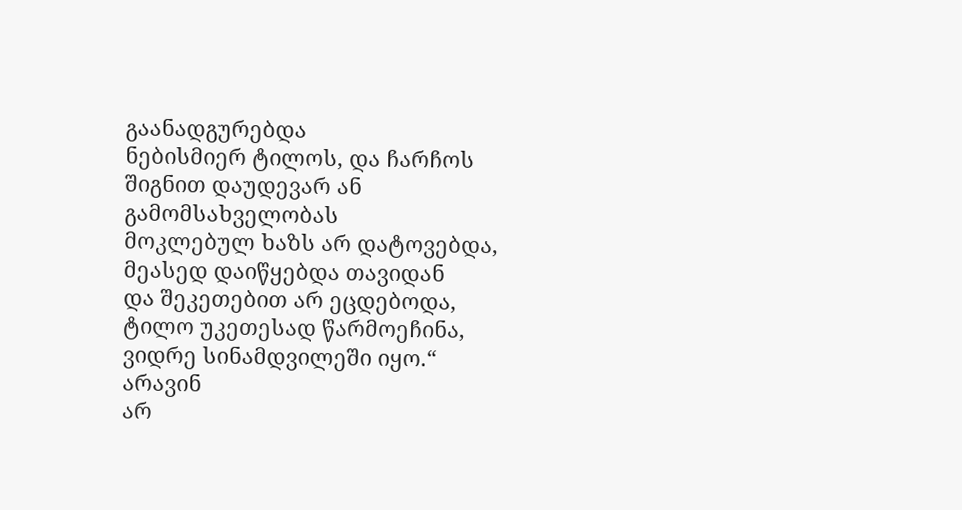გაანადგურებდა
ნებისმიერ ტილოს, და ჩარჩოს
შიგნით დაუდევარ ან გამომსახველობას
მოკლებულ ხაზს არ დატოვებდა,
მეასედ დაიწყებდა თავიდან
და შეკეთებით არ ეცდებოდა,
ტილო უკეთესად წარმოეჩინა,
ვიდრე სინამდვილეში იყო.“
არავინ
არ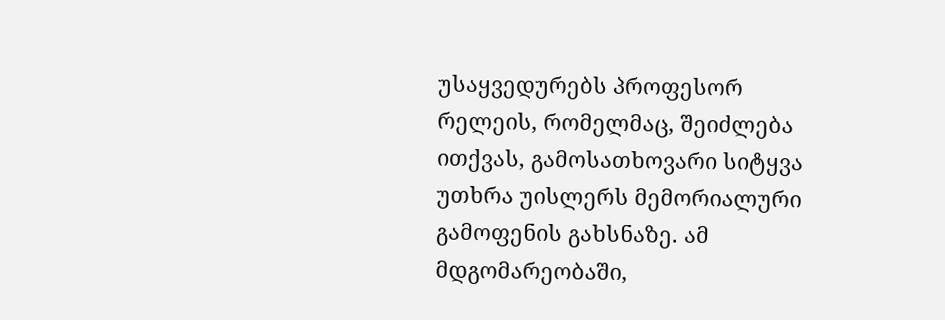უსაყვედურებს პროფესორ
რელეის, რომელმაც, შეიძლება
ითქვას, გამოსათხოვარი სიტყვა
უთხრა უისლერს მემორიალური
გამოფენის გახსნაზე. ამ
მდგომარეობაში,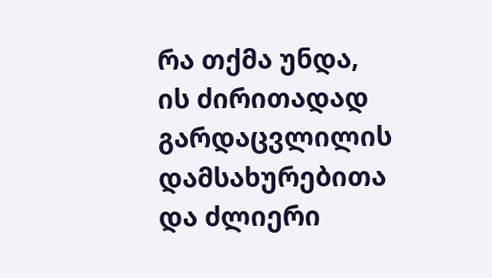რა თქმა უნდა,
ის ძირითადად გარდაცვლილის
დამსახურებითა და ძლიერი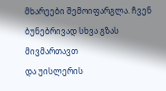მხარეები შემოიფარგლა. ჩვენ
ბუნებრივად სხვა გზას მივმართავთ
და უისლერის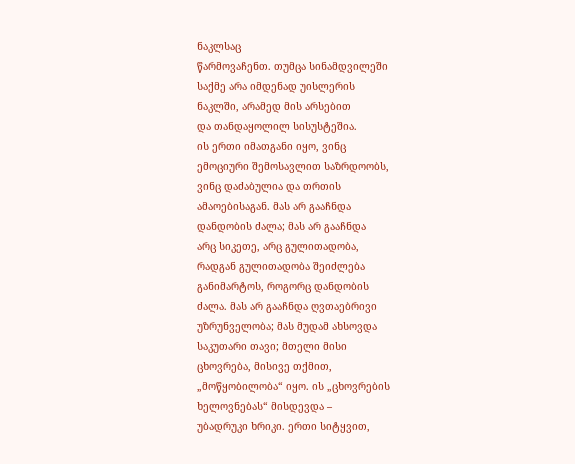ნაკლსაც
წარმოვაჩენთ. თუმცა სინამდვილეში
საქმე არა იმდენად უისლერის
ნაკლში, არამედ მის არსებით
და თანდაყოლილ სისუსტეშია.
ის ერთი იმათგანი იყო, ვინც
ემოციური შემოსავლით საზრდოობს,
ვინც დაძაბულია და თრთის
ამაოებისაგან. მას არ გააჩნდა
დანდობის ძალა; მას არ გააჩნდა
არც სიკეთე, არც გულითადობა,
რადგან გულითადობა შეიძლება
განიმარტოს, როგორც დანდობის
ძალა. მას არ გააჩნდა ღვთაებრივი
უზრუნველობა; მას მუდამ ახსოვდა
საკუთარი თავი; მთელი მისი
ცხოვრება, მისივე თქმით,
„მოწყობილობა“ იყო. ის „ცხოვრების
ხელოვნებას“ მისდევდა –
უბადრუკი ხრიკი. ერთი სიტყვით,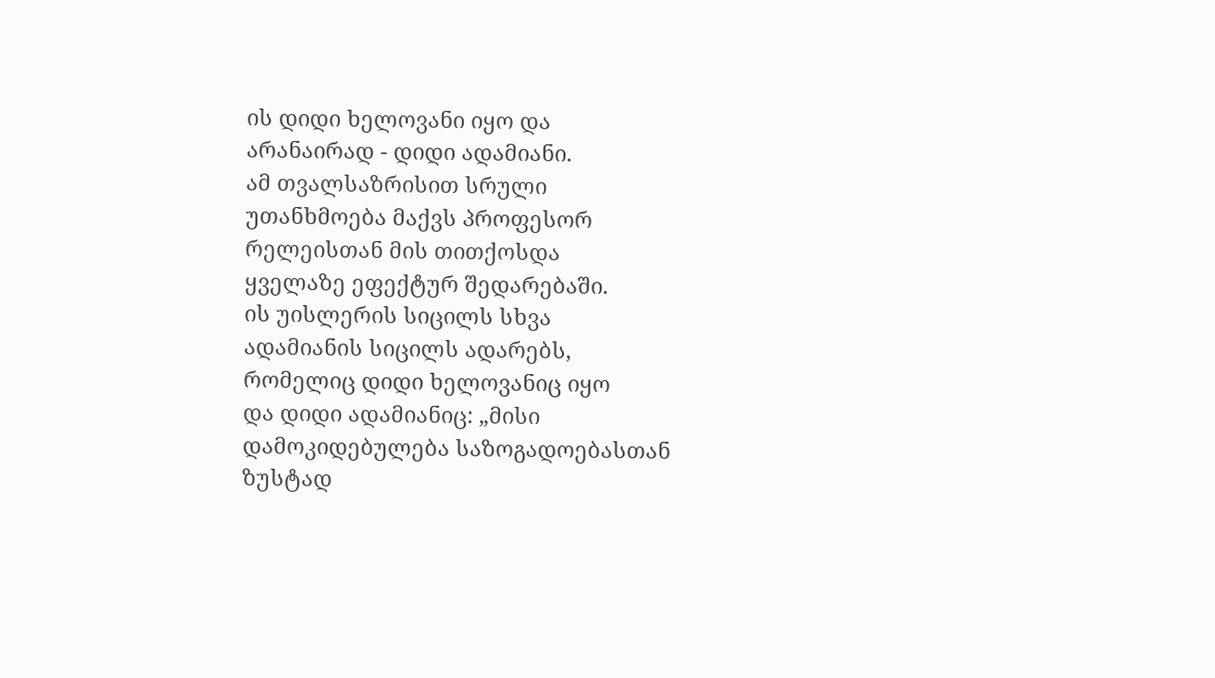ის დიდი ხელოვანი იყო და
არანაირად - დიდი ადამიანი.
ამ თვალსაზრისით სრული
უთანხმოება მაქვს პროფესორ
რელეისთან მის თითქოსდა
ყველაზე ეფექტურ შედარებაში.
ის უისლერის სიცილს სხვა
ადამიანის სიცილს ადარებს,
რომელიც დიდი ხელოვანიც იყო
და დიდი ადამიანიც: „მისი
დამოკიდებულება საზოგადოებასთან
ზუსტად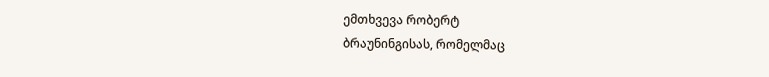ემთხვევა რობერტ
ბრაუნინგისას, რომელმაც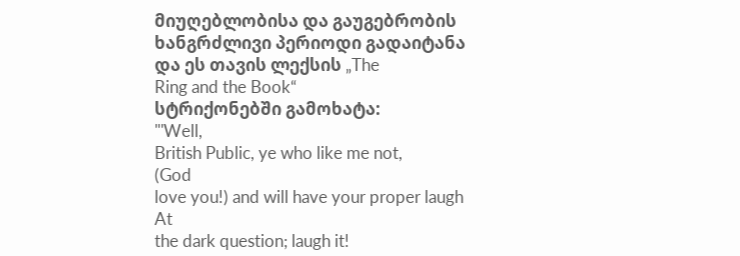მიუღებლობისა და გაუგებრობის
ხანგრძლივი პერიოდი გადაიტანა
და ეს თავის ლექსის „The
Ring and the Book“
სტრიქონებში გამოხატა:
"'Well,
British Public, ye who like me not,
(God
love you!) and will have your proper laugh
At
the dark question; laugh it!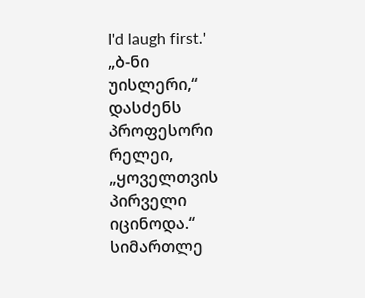I'd laugh first.'
„ბ-ნი
უისლერი,“ დასძენს პროფესორი
რელეი, „ყოველთვის პირველი
იცინოდა.“ სიმართლე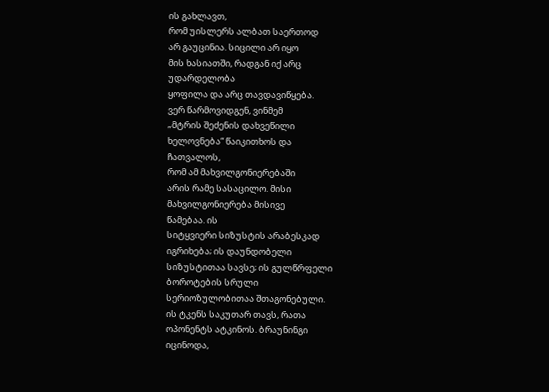ის გახლავთ,
რომ უისლერს ალბათ საერთოდ
არ გაუცინია. სიცილი არ იყო
მის ხასიათში, რადგან იქ არც
უდარდელობა
ყოფილა და არც თავდავიწყება.
ვერ წარმოვიდგენ, ვინმემ
„მტრის შეძენის დახვეწილი
ხელოვნება“ წაიკითხოს და
ჩათვალოს,
რომ ამ მახვილგონიერებაში
არის რამე სასაცილო. მისი
მახვილგონიერება მისივე
წამებაა. ის
სიტყვიერი სიზუსტის არაბესკად
იგრიხება; ის დაუნდობელი
სიზუსტითაა სავსე; ის გულწრფელი
ბოროტების სრული
სერიოზულობითაა შთაგონებული.
ის ტკენს საკუთარ თავს, რათა
ოპონენტს ატკინოს. ბრაუნინგი
იცინოდა,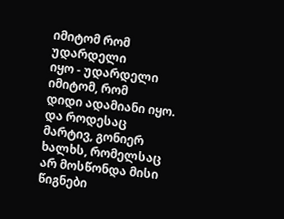იმიტომ რომ უდარდელი
იყო - უდარდელი იმიტომ, რომ
დიდი ადამიანი იყო. და როდესაც
მარტივ, გონიერ ხალხს, რომელსაც
არ მოსწონდა მისი წიგნები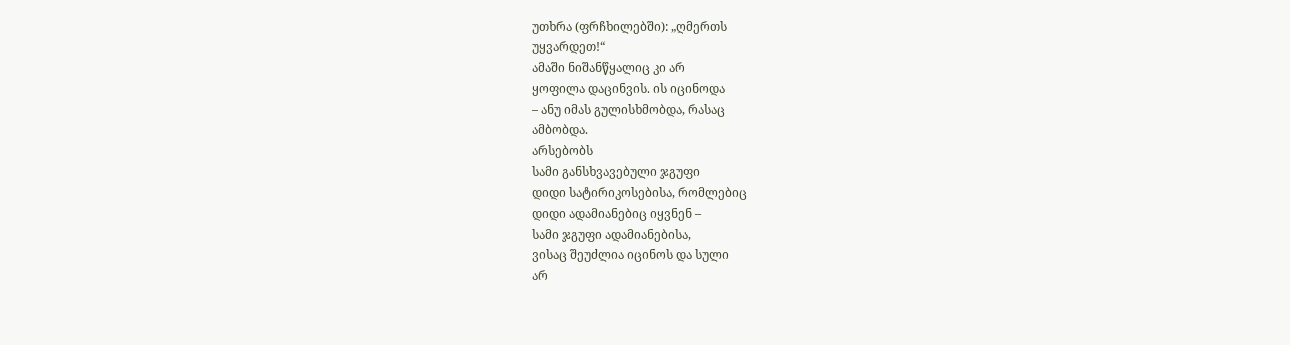უთხრა (ფრჩხილებში): „ღმერთს
უყვარდეთ!“
ამაში ნიშანწყალიც კი არ
ყოფილა დაცინვის. ის იცინოდა
– ანუ იმას გულისხმობდა, რასაც
ამბობდა.
არსებობს
სამი განსხვავებული ჯგუფი
დიდი სატირიკოსებისა, რომლებიც
დიდი ადამიანებიც იყვნენ –
სამი ჯგუფი ადამიანებისა,
ვისაც შეუძლია იცინოს და სული
არ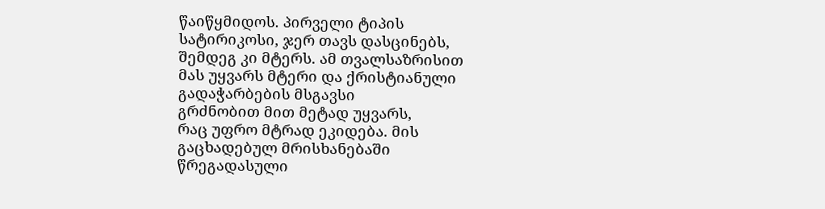წაიწყმიდოს. პირველი ტიპის
სატირიკოსი, ჯერ თავს დასცინებს,
შემდეგ კი მტერს. ამ თვალსაზრისით
მას უყვარს მტერი და ქრისტიანული
გადაჭარბების მსგავსი
გრძნობით მით მეტად უყვარს,
რაც უფრო მტრად ეკიდება. მის
გაცხადებულ მრისხანებაში
წრეგადასული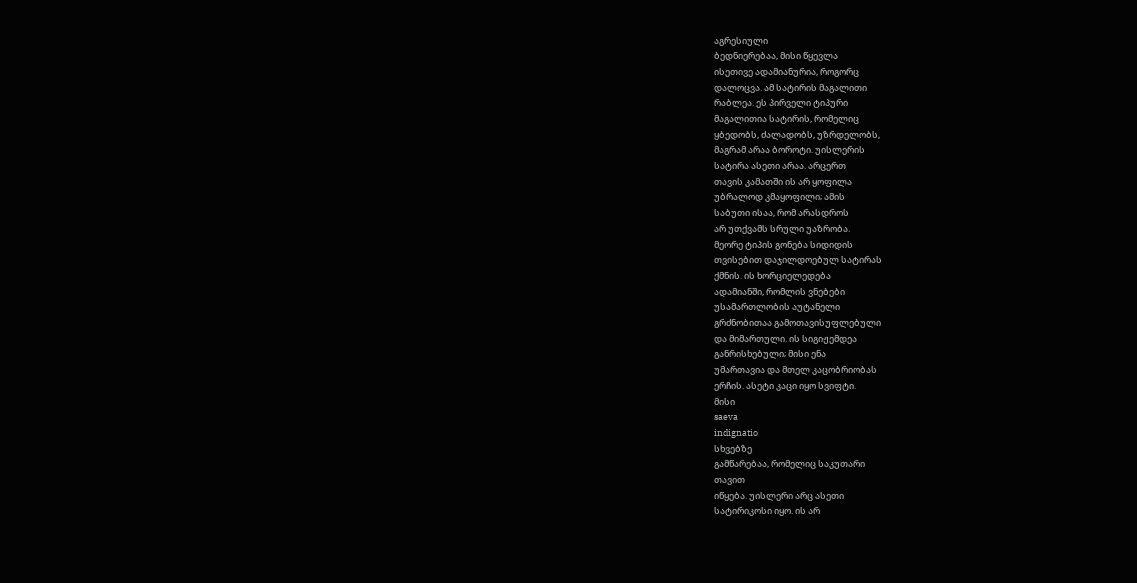აგრესიული
ბედნიერებაა, მისი წყევლა
ისეთივე ადამიანურია, როგორც
დალოცვა. ამ სატირის მაგალითი
რაბლეა. ეს პირველი ტიპური
მაგალითია სატირის, რომელიც
ყბედობს, ძალადობს, უზრდელობს,
მაგრამ არაა ბოროტი. უისლერის
სატირა ასეთი არაა. არცერთ
თავის კამათში ის არ ყოფილა
უბრალოდ კმაყოფილი; ამის
საბუთი ისაა, რომ არასდროს
არ უთქვამს სრული უაზრობა.
მეორე ტიპის გონება სიდიდის
თვისებით დაჯილდოებულ სატირას
ქმნის. ის ხორციელედება
ადამიანში, რომლის ვნებები
უსამართლობის აუტანელი
გრძნობითაა გამოთავისუფლებული
და მიმართული. ის სიგიჟემდეა
განრისხებული; მისი ენა
უმართავია და მთელ კაცობრიობას
ერჩის. ასეტი კაცი იყო სვიფტი.
მისი
saeva
indignatio
სხვებზე
გამწარებაა, რომელიც საკუთარი
თავით
იწყება. უისლერი არც ასეთი
სატირიკოსი იყო. ის არ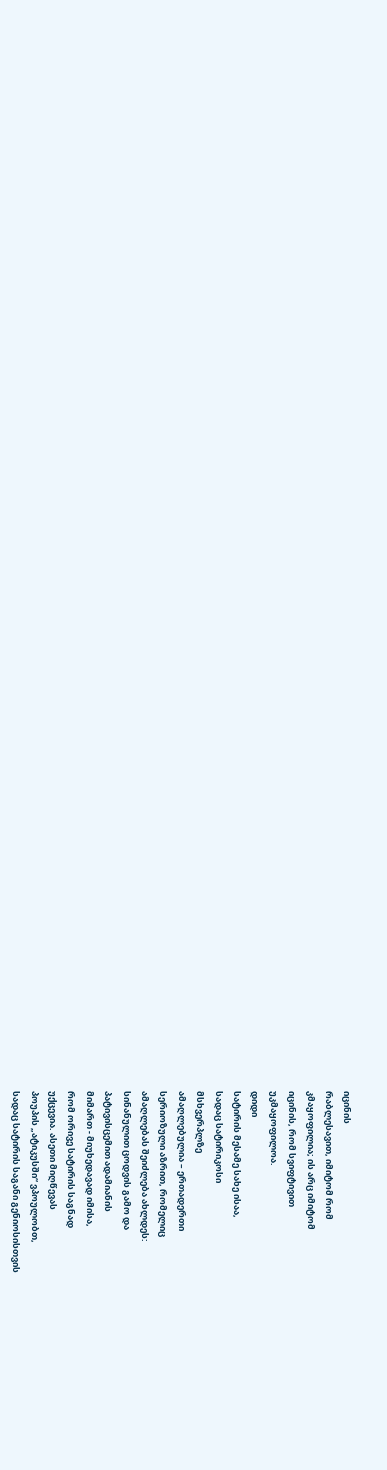იცინის
რაბლესავით, იმიტომ რომ
კმაყოფილია; ის არც იმიტომ
იცინის, რომ სვიფტივით
უკმაყოფილოა.
დიდი
სატირის მესამე სახე ისაა,
სადაც სატირიკოსი
მსხვერპლზე
ამაღლებულია – ერთადერთი
სერიოზული აზრით, რომელიც
ამაღლებას შეიძლება ახლდეს:
სინანულით ცოდვის გამო და
პატივისცემით ადამიანის
მიმართ - მიუხედავად იმისა,
რომ ორივე სატირის საგნად
უქცევია. ასეთი მიღწევას
პოუპის „ატიკუსში“ ვპოულობთ,
სადაც სატირის საგანი გენიოსისთვის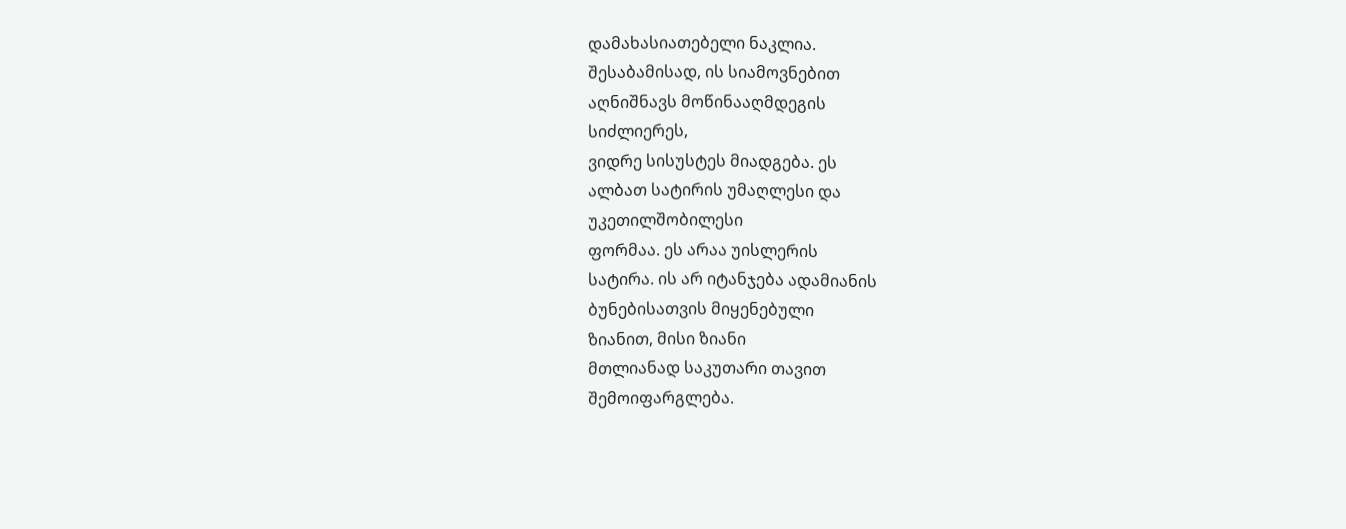დამახასიათებელი ნაკლია.
შესაბამისად, ის სიამოვნებით
აღნიშნავს მოწინააღმდეგის
სიძლიერეს,
ვიდრე სისუსტეს მიადგება. ეს
ალბათ სატირის უმაღლესი და
უკეთილშობილესი
ფორმაა. ეს არაა უისლერის
სატირა. ის არ იტანჯება ადამიანის
ბუნებისათვის მიყენებული
ზიანით, მისი ზიანი
მთლიანად საკუთარი თავით
შემოიფარგლება.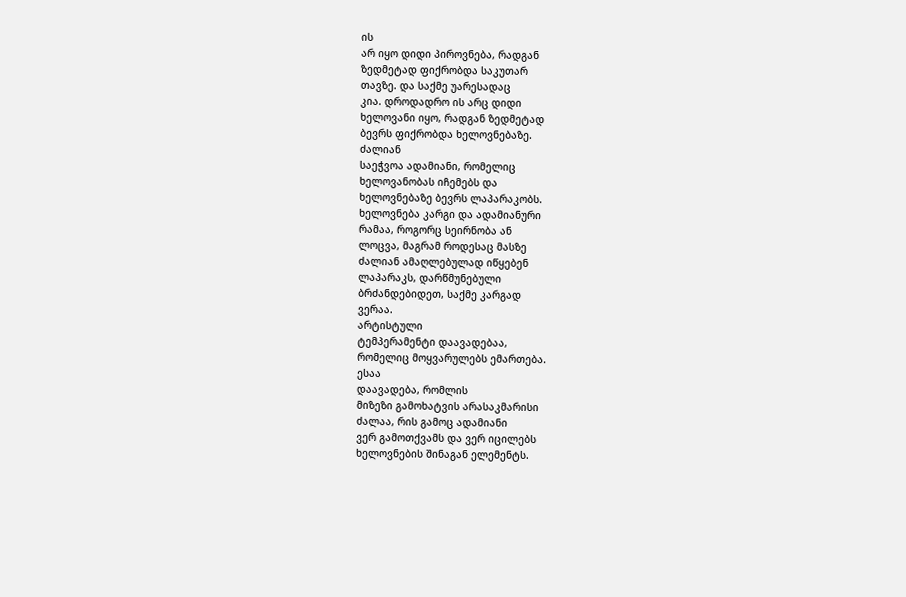ის
არ იყო დიდი პიროვნება, რადგან
ზედმეტად ფიქრობდა საკუთარ
თავზე. და საქმე უარესადაც
კია. დროდადრო ის არც დიდი
ხელოვანი იყო, რადგან ზედმეტად
ბევრს ფიქრობდა ხელოვნებაზე.
ძალიან
საეჭვოა ადამიანი, რომელიც
ხელოვანობას იჩემებს და
ხელოვნებაზე ბევრს ლაპარაკობს.
ხელოვნება კარგი და ადამიანური
რამაა, როგორც სეირნობა ან
ლოცვა, მაგრამ როდესაც მასზე
ძალიან ამაღლებულად იწყებენ
ლაპარაკს, დარწმუნებული
ბრძანდებიდეთ, საქმე კარგად
ვერაა.
არტისტული
ტემპერამენტი დაავადებაა,
რომელიც მოყვარულებს ემართება.
ესაა
დაავადება, რომლის
მიზეზი გამოხატვის არასაკმარისი
ძალაა, რის გამოც ადამიანი
ვერ გამოთქვამს და ვერ იცილებს
ხელოვნების შინაგან ელემენტს.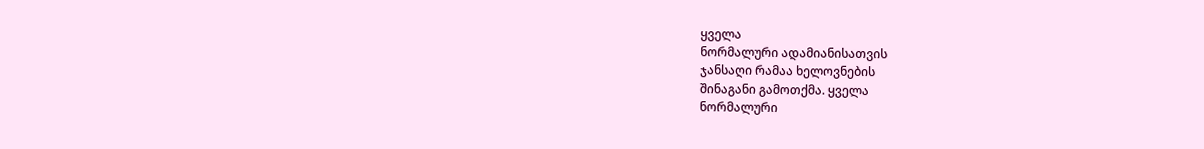ყველა
ნორმალური ადამიანისათვის
ჯანსაღი რამაა ხელოვნების
შინაგანი გამოთქმა. ყველა
ნორმალური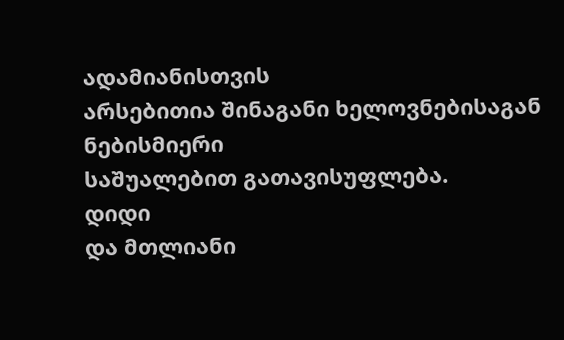ადამიანისთვის
არსებითია შინაგანი ხელოვნებისაგან
ნებისმიერი
საშუალებით გათავისუფლება.
დიდი
და მთლიანი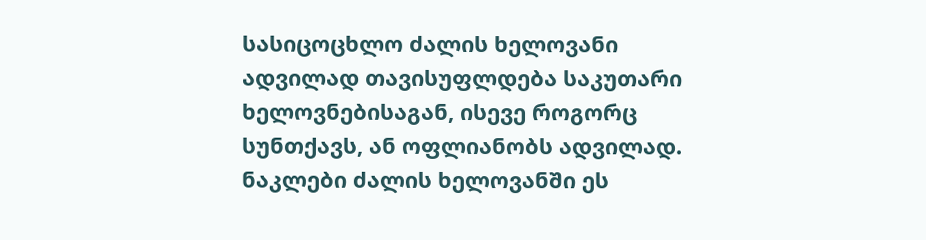სასიცოცხლო ძალის ხელოვანი
ადვილად თავისუფლდება საკუთარი
ხელოვნებისაგან, ისევე როგორც
სუნთქავს, ან ოფლიანობს ადვილად.
ნაკლები ძალის ხელოვანში ეს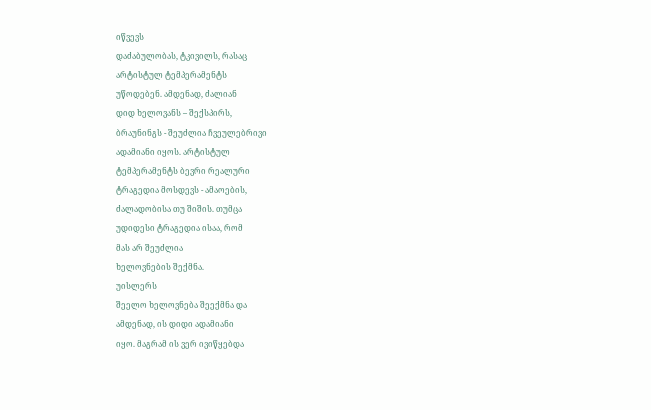იწვევს
დაძაბულობას, ტკივილს, რასაც
არტისტულ ტემპერამენტს
უწოდებენ. ამდენად, ძალიან
დიდ ხელოვანს – შექსპირს,
ბრაუნინგს - შეუძლია ჩვეულებრივი
ადამიანი იყოს. არტისტულ
ტემპერამენტს ბევრი რეალური
ტრაგედია მოსდევს - ამაოების,
ძალადობისა თუ შიშის. თუმცა
უდიდესი ტრაგედია ისაა, რომ
მას არ შეუძლია
ხელოვნების შექმნა.
უისლერს
შეელო ხელოვნება შეექმნა და
ამდენად, ის დიდი ადამიანი
იყო. მაგრამ ის ვერ ივიწყებდა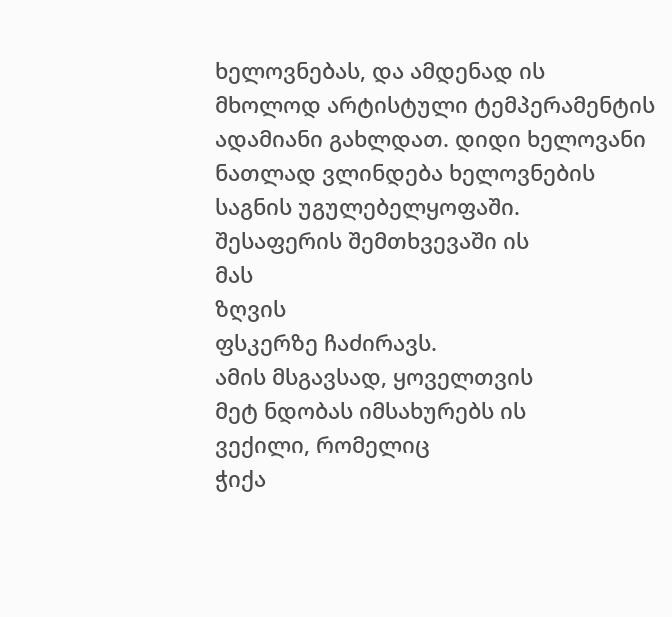ხელოვნებას, და ამდენად ის
მხოლოდ არტისტული ტემპერამენტის
ადამიანი გახლდათ. დიდი ხელოვანი
ნათლად ვლინდება ხელოვნების
საგნის უგულებელყოფაში.
შესაფერის შემთხვევაში ის
მას
ზღვის
ფსკერზე ჩაძირავს.
ამის მსგავსად, ყოველთვის
მეტ ნდობას იმსახურებს ის
ვექილი, რომელიც
ჭიქა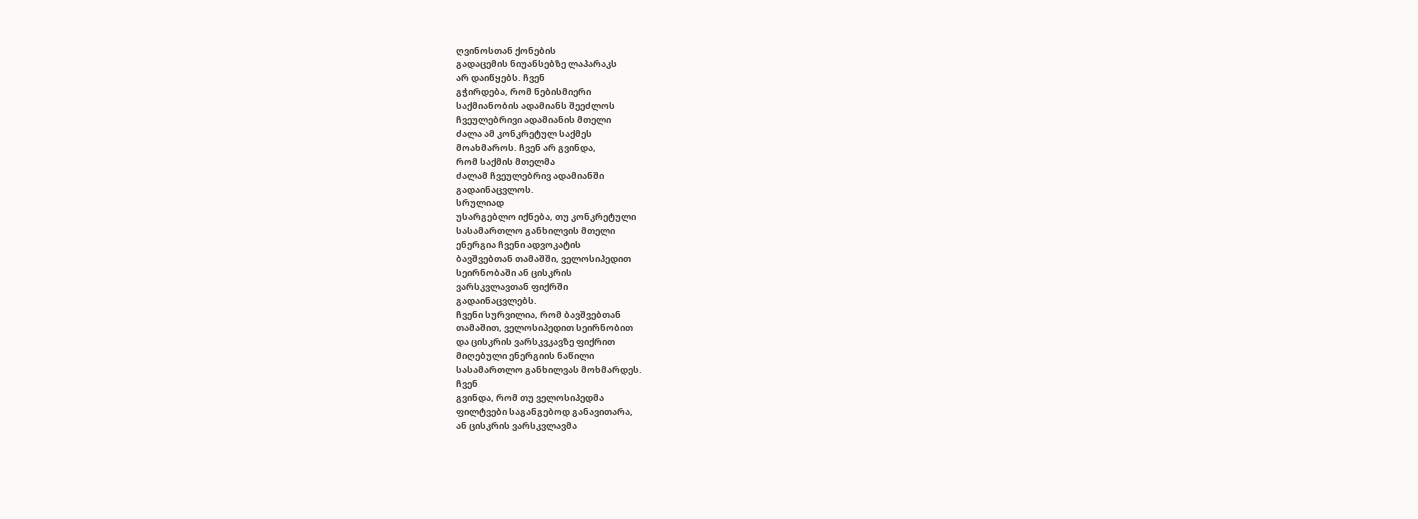ღვინოსთან ქონების
გადაცემის ნიუანსებზე ლაპარაკს
არ დაიწყებს. ჩვენ
გჭირდება, რომ ნებისმიერი
საქმიანობის ადამიანს შეეძლოს
ჩვეულებრივი ადამიანის მთელი
ძალა ამ კონკრეტულ საქმეს
მოახმაროს. ჩვენ არ გვინდა,
რომ საქმის მთელმა
ძალამ ჩვეულებრივ ადამიანში
გადაინაცვლოს.
სრულიად
უსარგებლო იქნება, თუ კონკრეტული
სასამართლო განხილვის მთელი
ენერგია ჩვენი ადვოკატის
ბავშვებთან თამაშში, ველოსიპედით
სეირნობაში ან ცისკრის
ვარსკვლავთან ფიქრში
გადაინაცვლებს.
ჩვენი სურვილია, რომ ბავშვებთან
თამაშით, ველოსიპედით სეირნობით
და ცისკრის ვარსკვკავზე ფიქრით
მიღებული ენერგიის ნაწილი
სასამართლო განხილვას მოხმარდეს.
ჩვენ
გვინდა, რომ თუ ველოსიპედმა
ფილტვები საგანგებოდ განავითარა,
ან ცისკრის ვარსკვლავმა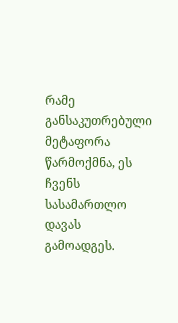რამე
განსაკუთრებული მეტაფორა
წარმოქმნა, ეს
ჩვენს
სასამართლო დავას გამოადგეს.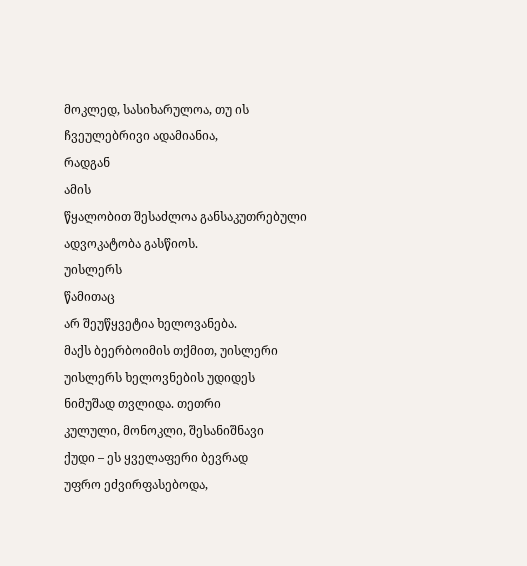მოკლედ, სასიხარულოა, თუ ის
ჩვეულებრივი ადამიანია,
რადგან
ამის
წყალობით შესაძლოა განსაკუთრებული
ადვოკატობა გასწიოს.
უისლერს
წამითაც
არ შეუწყვეტია ხელოვანება.
მაქს ბეერბოიმის თქმით, უისლერი
უისლერს ხელოვნების უდიდეს
ნიმუშად თვლიდა. თეთრი
კულული, მონოკლი, შესანიშნავი
ქუდი – ეს ყველაფერი ბევრად
უფრო ეძვირფასებოდა,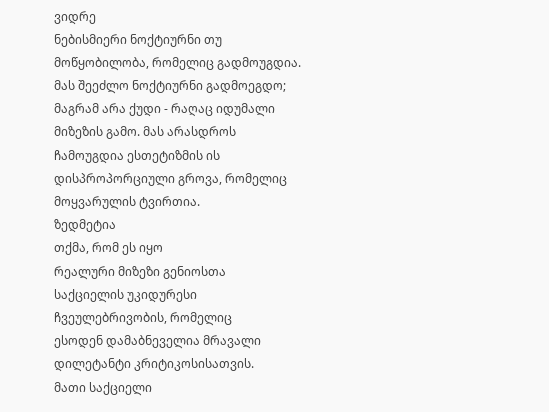ვიდრე
ნებისმიერი ნოქტიურნი თუ
მოწყობილობა, რომელიც გადმოუგდია.
მას შეეძლო ნოქტიურნი გადმოეგდო;
მაგრამ არა ქუდი - რაღაც იდუმალი
მიზეზის გამო. მას არასდროს
ჩამოუგდია ესთეტიზმის ის
დისპროპორციული გროვა, რომელიც
მოყვარულის ტვირთია.
ზედმეტია
თქმა, რომ ეს იყო
რეალური მიზეზი გენიოსთა
საქციელის უკიდურესი
ჩვეულებრივობის, რომელიც
ესოდენ დამაბნეველია მრავალი
დილეტანტი კრიტიკოსისათვის.
მათი საქციელი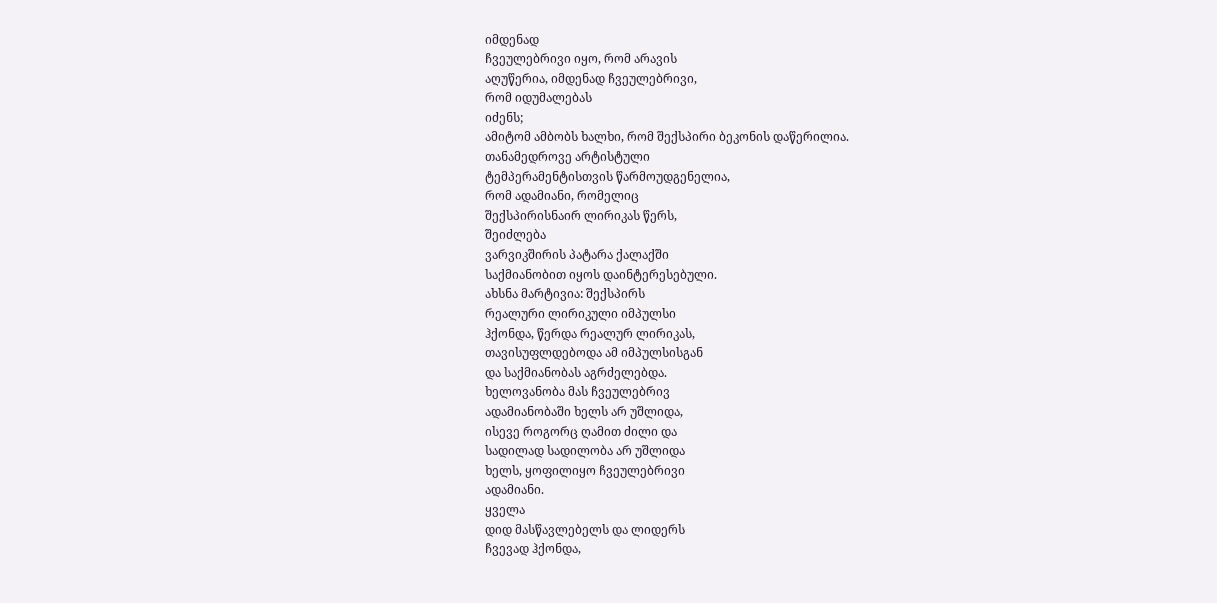იმდენად
ჩვეულებრივი იყო, რომ არავის
აღუწერია, იმდენად ჩვეულებრივი,
რომ იდუმალებას
იძენს;
ამიტომ ამბობს ხალხი, რომ შექსპირი ბეკონის დაწერილია.
თანამედროვე არტისტული
ტემპერამენტისთვის წარმოუდგენელია,
რომ ადამიანი, რომელიც
შექსპირისნაირ ლირიკას წერს,
შეიძლება
ვარვიკშირის პატარა ქალაქში
საქმიანობით იყოს დაინტერესებული.
ახსნა მარტივია: შექსპირს
რეალური ლირიკული იმპულსი
ჰქონდა, წერდა რეალურ ლირიკას,
თავისუფლდებოდა ამ იმპულსისგან
და საქმიანობას აგრძელებდა.
ხელოვანობა მას ჩვეულებრივ
ადამიანობაში ხელს არ უშლიდა,
ისევე როგორც ღამით ძილი და
სადილად სადილობა არ უშლიდა
ხელს, ყოფილიყო ჩვეულებრივი
ადამიანი.
ყველა
დიდ მასწავლებელს და ლიდერს
ჩვევად ჰქონდა,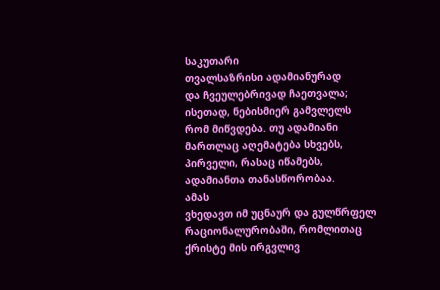საკუთარი
თვალსაზრისი ადამიანურად
და ჩვეულებრივად ჩაეთვალა;
ისეთად, ნებისმიერ გამვლელს
რომ მიწვდება. თუ ადამიანი
მართლაც აღემატება სხვებს,
პირველი, რასაც იწამებს,
ადამიანთა თანასწორობაა.
ამას
ვხედავთ იმ უცნაურ და გულწრფელ
რაციონალურობაში, რომლითაც
ქრისტე მის ირგვლივ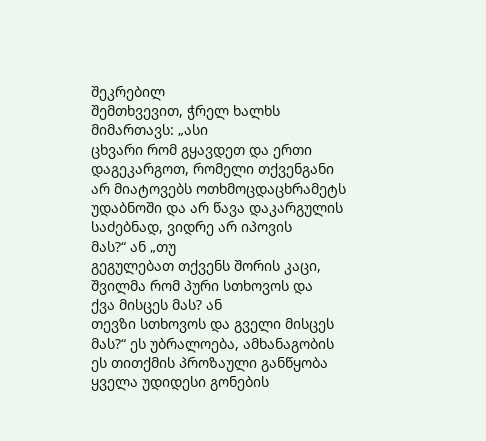შეკრებილ
შემთხვევით, ჭრელ ხალხს
მიმართავს: „ასი
ცხვარი რომ გყავდეთ და ერთი
დაგეკარგოთ, რომელი თქვენგანი
არ მიატოვებს ოთხმოცდაცხრამეტს
უდაბნოში და არ წავა დაკარგულის
საძებნად, ვიდრე არ იპოვის
მას?“ ან „თუ
გეგულებათ თქვენს შორის კაცი,
შვილმა რომ პური სთხოვოს და
ქვა მისცეს მას? ან
თევზი სთხოვოს და გველი მისცეს
მას?“ ეს უბრალოება, ამხანაგობის
ეს თითქმის პროზაული განწყობა
ყველა უდიდესი გონების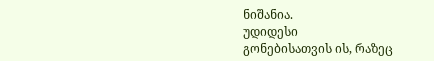ნიშანია.
უდიდესი
გონებისათვის ის, რაზეც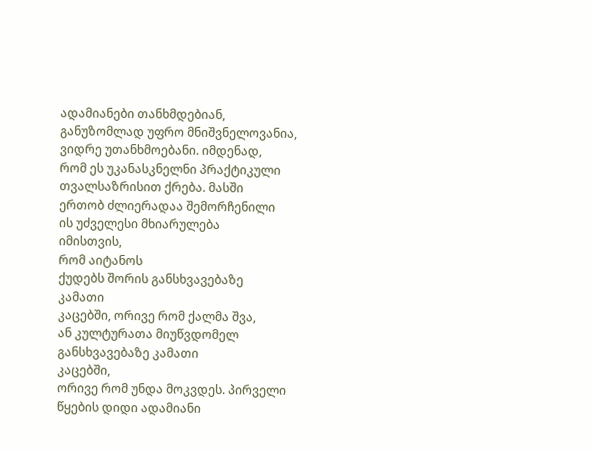ადამიანები თანხმდებიან,
განუზომლად უფრო მნიშვნელოვანია,
ვიდრე უთანხმოებანი. იმდენად,
რომ ეს უკანასკნელნი პრაქტიკული
თვალსაზრისით ქრება. მასში
ერთობ ძლიერადაა შემორჩენილი
ის უძველესი მხიარულება
იმისთვის,
რომ აიტანოს
ქუდებს შორის განსხვავებაზე
კამათი
კაცებში, ორივე რომ ქალმა შვა,
ან კულტურათა მიუწვდომელ
განსხვავებაზე კამათი
კაცებში,
ორივე რომ უნდა მოკვდეს. პირველი
წყების დიდი ადამიანი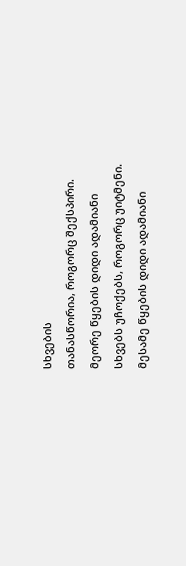სხვების
თანასწორია, როგორც შექსპირი.
მეორე წყების დიდი ადამიანი
სხვებს უჩოქებს, როგორც უიტმენი.
მესამე წყების დიდი ადამიანი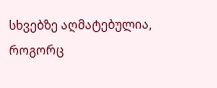სხვებზე აღმატებულია, როგორც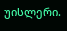უისლერი.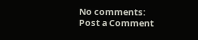No comments:
Post a Comment